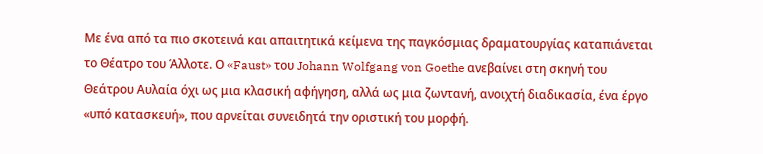Με ένα από τα πιο σκοτεινά και απαιτητικά κείμενα της παγκόσμιας δραματουργίας καταπιάνεται το Θέατρο του Άλλοτε. Ο «Faust» του Johann Wolfgang von Goethe ανεβαίνει στη σκηνή του Θεάτρου Αυλαία όχι ως μια κλασική αφήγηση, αλλά ως μια ζωντανή, ανοιχτή διαδικασία, ένα έργο «υπό κατασκευή», που αρνείται συνειδητά την οριστική του μορφή.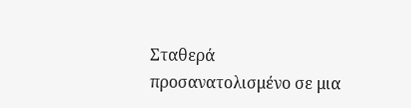Σταθερά προσανατολισμένο σε μια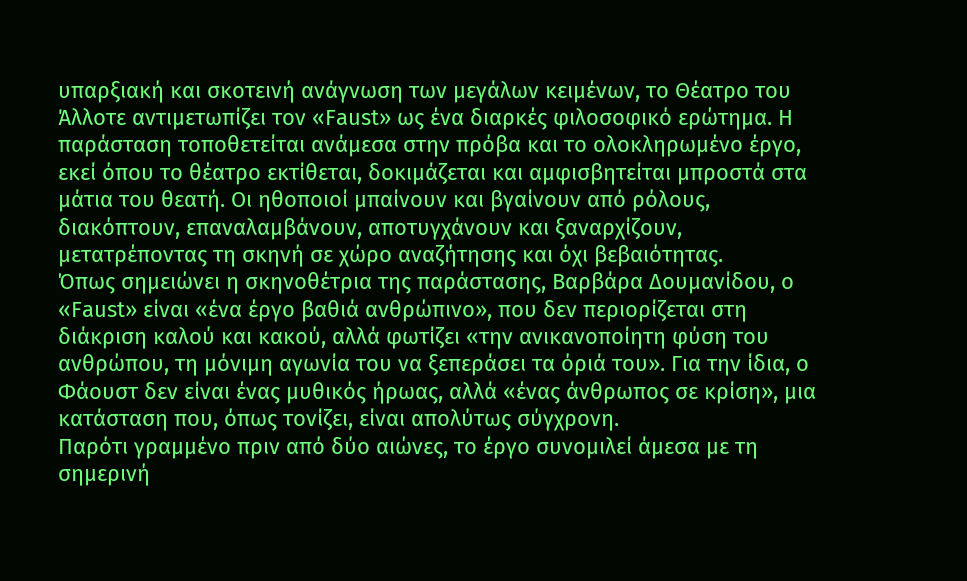υπαρξιακή και σκοτεινή ανάγνωση των μεγάλων κειμένων, το Θέατρο του Άλλοτε αντιμετωπίζει τον «Faust» ως ένα διαρκές φιλοσοφικό ερώτημα. Η παράσταση τοποθετείται ανάμεσα στην πρόβα και το ολοκληρωμένο έργο, εκεί όπου το θέατρο εκτίθεται, δοκιμάζεται και αμφισβητείται μπροστά στα μάτια του θεατή. Οι ηθοποιοί μπαίνουν και βγαίνουν από ρόλους, διακόπτουν, επαναλαμβάνουν, αποτυγχάνουν και ξαναρχίζουν, μετατρέποντας τη σκηνή σε χώρο αναζήτησης και όχι βεβαιότητας.
Όπως σημειώνει η σκηνοθέτρια της παράστασης, Βαρβάρα Δουμανίδου, ο «Faust» είναι «ένα έργο βαθιά ανθρώπινο», που δεν περιορίζεται στη διάκριση καλού και κακού, αλλά φωτίζει «την ανικανοποίητη φύση του ανθρώπου, τη μόνιμη αγωνία του να ξεπεράσει τα όριά του». Για την ίδια, ο Φάουστ δεν είναι ένας μυθικός ήρωας, αλλά «ένας άνθρωπος σε κρίση», μια κατάσταση που, όπως τονίζει, είναι απολύτως σύγχρονη.
Παρότι γραμμένο πριν από δύο αιώνες, το έργο συνομιλεί άμεσα με τη σημερινή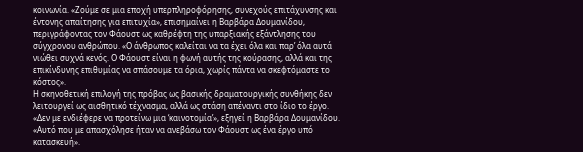κοινωνία. «Ζούμε σε μια εποχή υπερπληροφόρησης, συνεχούς επιτάχυνσης και έντονης απαίτησης για επιτυχία», επισημαίνει η Βαρβάρα Δουμανίδου, περιγράφοντας τον Φάουστ ως καθρέφτη της υπαρξιακής εξάντλησης του σύγχρονου ανθρώπου. «Ο άνθρωπος καλείται να τα έχει όλα και παρ’ όλα αυτά νιώθει συχνά κενός. Ο Φάουστ είναι η φωνή αυτής της κούρασης, αλλά και της επικίνδυνης επιθυμίας να σπάσουμε τα όρια, χωρίς πάντα να σκεφτόμαστε το κόστος».
Η σκηνοθετική επιλογή της πρόβας ως βασικής δραματουργικής συνθήκης δεν λειτουργεί ως αισθητικό τέχνασμα, αλλά ως στάση απέναντι στο ίδιο το έργο. «Δεν με ενδιέφερε να προτείνω μια ‘καινοτομία’», εξηγεί η Βαρβάρα Δουμανίδου. «Αυτό που με απασχόλησε ήταν να ανεβάσω τον Φάουστ ως ένα έργο υπό κατασκευή».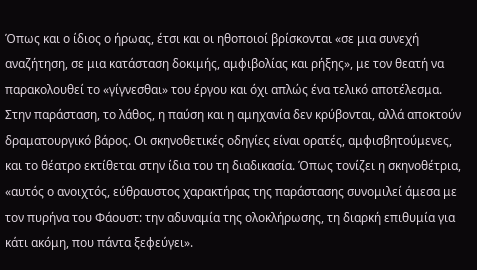Όπως και ο ίδιος ο ήρωας, έτσι και οι ηθοποιοί βρίσκονται «σε μια συνεχή αναζήτηση, σε μια κατάσταση δοκιμής, αμφιβολίας και ρήξης», με τον θεατή να παρακολουθεί το «γίγνεσθαι» του έργου και όχι απλώς ένα τελικό αποτέλεσμα.
Στην παράσταση, το λάθος, η παύση και η αμηχανία δεν κρύβονται, αλλά αποκτούν δραματουργικό βάρος. Οι σκηνοθετικές οδηγίες είναι ορατές, αμφισβητούμενες, και το θέατρο εκτίθεται στην ίδια του τη διαδικασία. Όπως τονίζει η σκηνοθέτρια, «αυτός ο ανοιχτός, εύθραυστος χαρακτήρας της παράστασης συνομιλεί άμεσα με τον πυρήνα του Φάουστ: την αδυναμία της ολοκλήρωσης, τη διαρκή επιθυμία για κάτι ακόμη, που πάντα ξεφεύγει».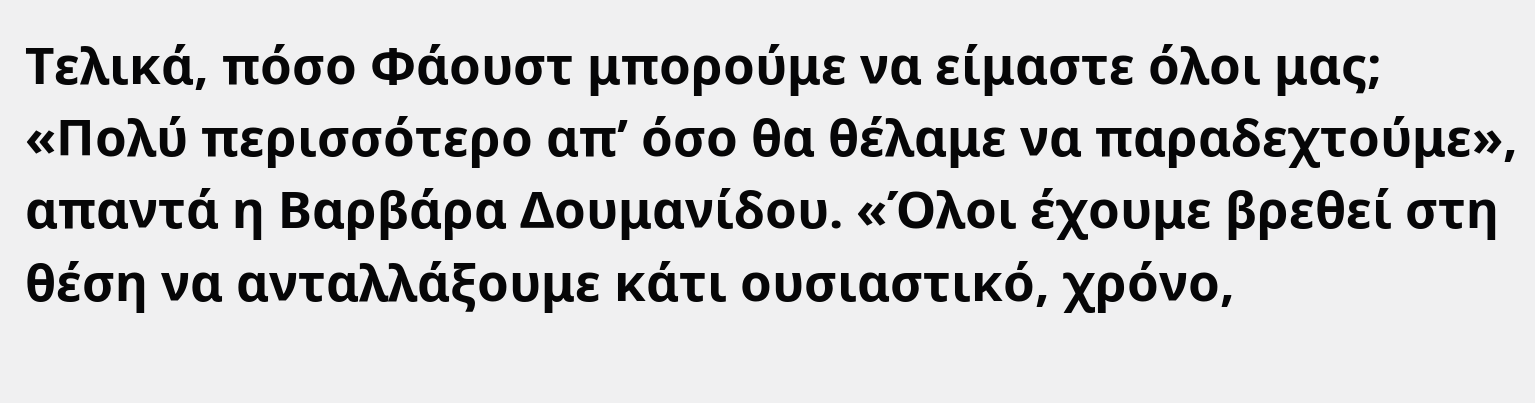Τελικά, πόσο Φάουστ μπορούμε να είμαστε όλοι μας; «Πολύ περισσότερο απ’ όσο θα θέλαμε να παραδεχτούμε», απαντά η Βαρβάρα Δουμανίδου. «Όλοι έχουμε βρεθεί στη θέση να ανταλλάξουμε κάτι ουσιαστικό, χρόνο,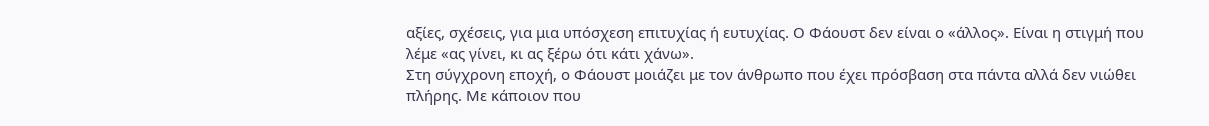αξίες, σχέσεις, για μια υπόσχεση επιτυχίας ή ευτυχίας. Ο Φάουστ δεν είναι ο «άλλος». Είναι η στιγμή που λέμε «ας γίνει, κι ας ξέρω ότι κάτι χάνω».
Στη σύγχρονη εποχή, ο Φάουστ μοιάζει με τον άνθρωπο που έχει πρόσβαση στα πάντα αλλά δεν νιώθει πλήρης. Με κάποιον που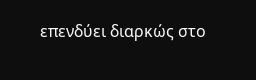επενδύει διαρκώς στο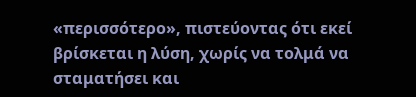«περισσότερο», πιστεύοντας ότι εκεί βρίσκεται η λύση, χωρίς να τολμά να σταματήσει και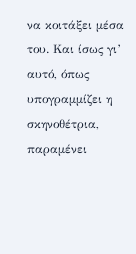να κοιτάξει μέσα του. Και ίσως γι’ αυτό, όπως υπογραμμίζει η σκηνοθέτρια, παραμένει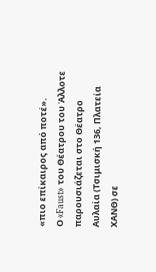«πιο επίκαιρος από ποτέ».
Ο «Faust» του Θέατρου του Άλλοτε παρουσιάζεται στο Θέατρο Αυλαία (Τσιμισκή 136, Πλατεία ΧΑΝΘ) σε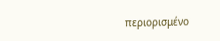περιορισμένο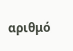αριθμό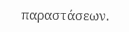παραστάσεων.